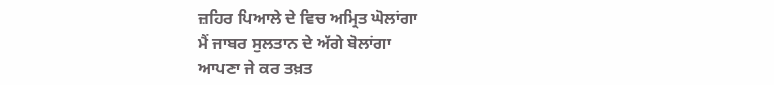ਜ਼ਹਿਰ ਪਿਆਲੇ ਦੇ ਵਿਚ ਅਮ੍ਰਿਤ ਘੋਲਾਂਗਾ
ਮੈਂ ਜਾਬਰ ਸੁਲਤਾਨ ਦੇ ਅੱਗੇ ਬੋਲਾਂਗਾ
ਆਪਣਾ ਜੇ ਕਰ ਤਖ਼ਤ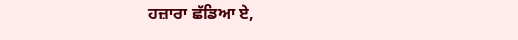ਹਜ਼ਾਰਾ ਛੱਡਿਆ ਏ,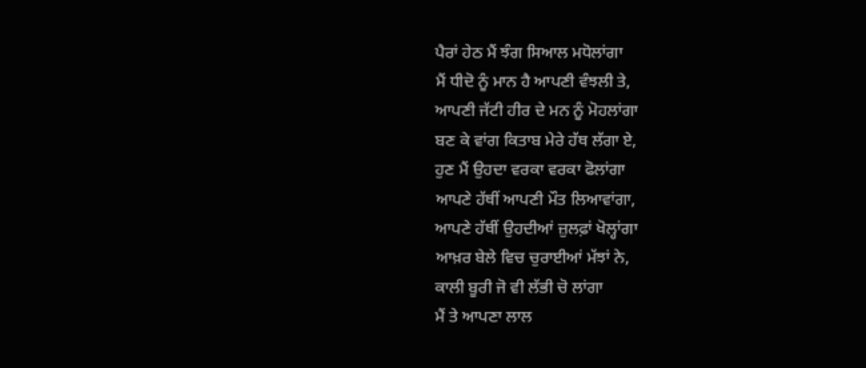ਪੈਰਾਂ ਹੇਠ ਮੈਂ ਝੰਗ ਸਿਆਲ ਮਧੋਲਾਂਗਾ
ਮੈਂ ਧੀਦੋ ਨੂੰ ਮਾਨ ਹੈ ਆਪਣੀ ਵੰਝਲੀ ਤੇ,
ਆਪਣੀ ਜੱਟੀ ਹੀਰ ਦੇ ਮਨ ਨੂੰ ਮੋਹਲਾਂਗਾ
ਬਣ ਕੇ ਵਾਂਗ ਕਿਤਾਬ ਮੇਰੇ ਹੱਥ ਲੱਗਾ ਏ,
ਹੁਣ ਮੈਂ ਉਹਦਾ ਵਰਕਾ ਵਰਕਾ ਫੋਲਾਂਗਾ
ਆਪਣੇ ਹੱਥੀਂ ਆਪਣੀ ਮੌਤ ਲਿਆਵਾਂਗਾ,
ਆਪਣੇ ਹੱਥੀਂ ਉਹਦੀਆਂ ਜ਼ੁਲਫ਼ਾਂ ਖੋਲ੍ਹਾਂਗਾ
ਆਖ਼ਰ ਬੇਲੇ ਵਿਚ ਚੁਰਾਈਆਂ ਮੱਝਾਂ ਨੇ,
ਕਾਲੀ ਬੂਰੀ ਜੋ ਵੀ ਲੱਭੀ ਚੋ ਲਾਂਗਾ
ਮੈਂ ਤੇ ਆਪਣਾ ਲਾਲ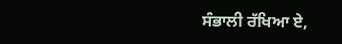ਸੰਭਾਲੀ ਰੱਖਿਆ ਏ,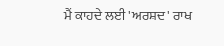ਮੈਂ ਕਾਹਦੇ ਲਈ 'ਅਰਸ਼ਦ' ਰਾਖ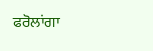ਫਰੋਲਾਂਗਾ